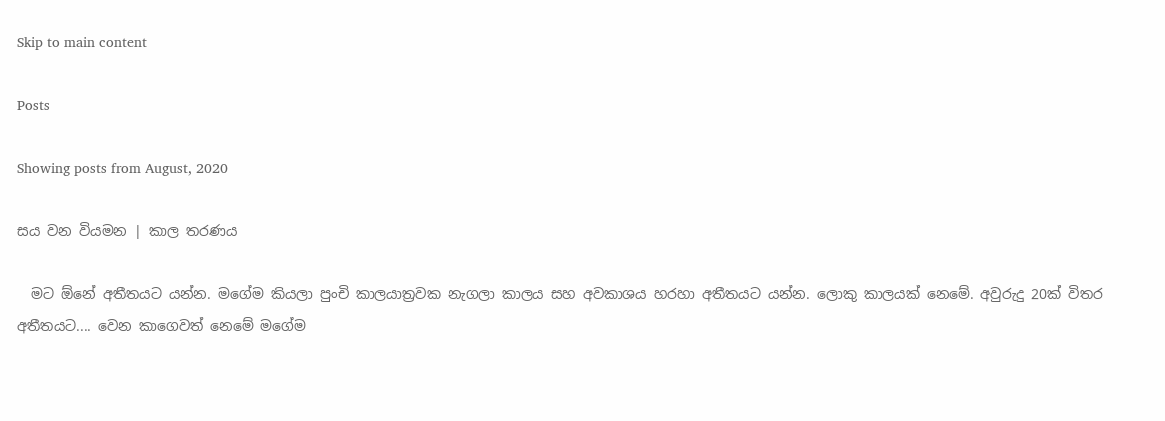Skip to main content

Posts

Showing posts from August, 2020

සය වන වියමන | කාල තරණය

  මට ඕනේ අතීතයට යන්න. මගේම කියලා පුංචි කාලයාත්‍රවක නැගලා කාලය සහ අවකාශය හරහා අතීතයට යන්න. ලොකු කාලයක් නෙමේ. අවුරුදු 20ක් විතර අතීතයට.... වෙන කාගෙවත් නෙමේ මගේම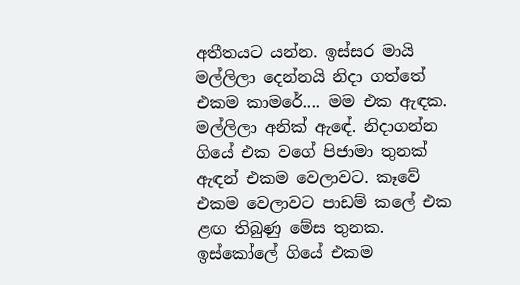අතීතයට යන්න. ඉස්සර මායි මල්ලිලා දෙන්නයි නිදා ගත්තේ එකම කාමරේ.... මම එක ඇඳක. මල්ලිලා අනික් ඇඳේ. නිදාගන්න ගියේ එක වගේ පිජාමා තුනක් ඇඳන් එකම වෙලාවට. කෑවේ එකම වෙලාවට පාඩම් කලේ එක ළඟ තිබුණු මේස තුනක. ඉස්කෝලේ ගියේ එකම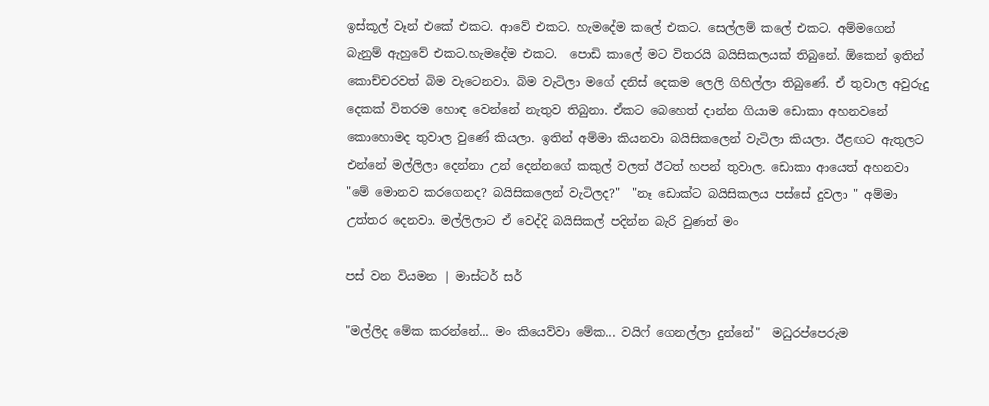ඉස්කූල් වෑන් එකේ එකට. ආවේ එකට. හැමදේම කලේ එකට. සෙල්ලම් කලේ එකට. අම්මගෙන් බැනුම් ඇහුවේ එකට.හැමදේම එකට.  පොඩි කාලේ මට විතරයි බයිසිකලයක් තිබුනේ. ඕකෙන් ඉතින් කොච්චරවත් බිම වැටෙනවා. බිම වැටිලා මගේ දනිස් දෙකම ලෙලි ගිහිල්ලා තිබුණේ. ඒ තුවාල අවුරුදු දෙකක් විතරම හොඳ වෙන්නේ නැතුව තිබුනා. ඒකට බෙහෙත් දාන්න ගියාම ඩොකා අහනවනේ කොහොමද තුවාල වුණේ කියලා. ඉතින් අම්මා කියනවා බයිසිකලෙන් වැටිලා කියලා. ඊළඟට ඇතුලට එන්නේ මල්ලිලා දෙන්නා උන් දෙන්නගේ කකුල් වලත් ඊටත් හපන් තුවාල. ඩොකා ආයෙත් අහනවා  "මේ මොනව කරගෙනද? බයිසිකලෙන් වැටිලද?"  "නෑ ඩොක්ට බයිසිකලය පස්සේ දුවලා " අම්මා උත්තර දෙනවා. මල්ලිලාට ඒ වෙද්දි බයිසිකල් පදින්න බැරි වුණත් මං

පස් වන වියමන | මාස්ටර් සර්

"මල්ලිද මේක කරන්නේ... මං කියෙව්වා මේක... වයිෆ් ගෙනල්ලා දුන්නේ"  මධුරප්පෙරුම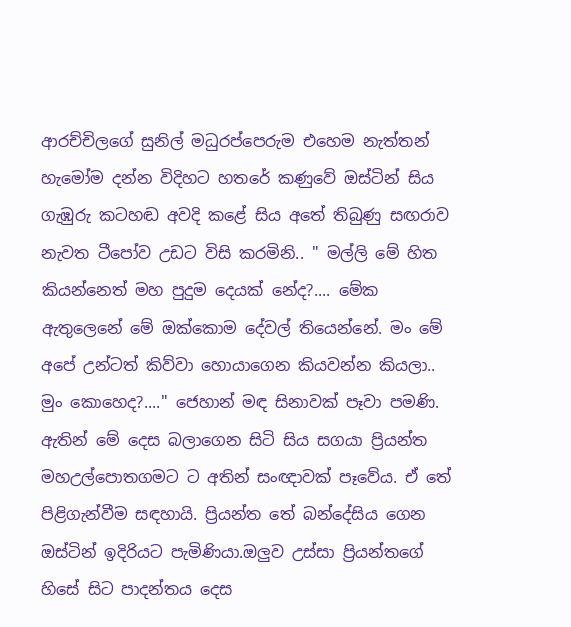ආරච්චිලගේ සුනිල් මධුරප්පෙරුම එහෙම නැත්තන් හැමෝම දන්න විදිහට හතරේ කණුවේ ඔස්ටින් සිය ගැඹුරු කටහඬ අවදි කළේ සිය අතේ තිබුණු සඟරාව නැවත ටීපෝව උඩට විසි කරමිනි.. " මල්ලි මේ හිත කියන්නෙත් මහ පුදුම දෙයක් නේද?.... මේක ඇතුලෙනේ මේ ඔක්කොම දේවල් තියෙන්නේ. මං මේ අපේ උන්ටත් කිව්වා හොයාගෙන කියවන්න කියලා..  මුං කොහෙද?...." ජෙහාන් මඳ සිනාවක් පෑවා පමණි. ඇතින් මේ දෙස බලාගෙන සිටි සිය සගයා ප්‍රියන්ත මහඋල්පොතගමට ට අතින් සංඥාවක් පෑවේය. ඒ තේ පිළිගැන්වීම සඳහායි. ප්‍රියන්ත තේ බන්දේසිය ගෙන ඔස්ටින් ඉදිරියට පැමිණියා.ඔලුව උස්සා ප්‍රියන්තගේ හිසේ සිට පාදන්තය දෙස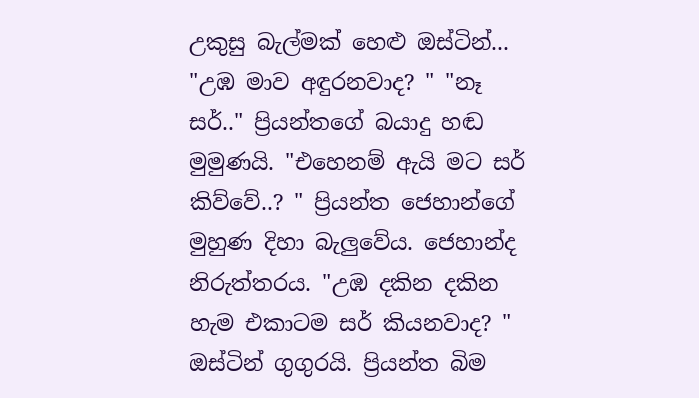උකුසු බැල්මක් හෙළු ඔස්ටින්... "උඹ මාව අඳුරනවාද? " "නෑ සර්.." ප්‍රියන්තගේ බයාදු හඬ මුමුණයි. "එහෙනම් ඇයි මට සර් කිව්වේ..? " ප්‍රියන්ත ජෙහාන්ගේ මුහුණ දිහා බැලුවේය. ජෙහාන්ද නිරුත්තරය. "උඹ දකින දකින හැම එකාටම සර් කියනවාද? "  ඔස්ටින් ගුගුරයි. ප්‍රියන්ත බිම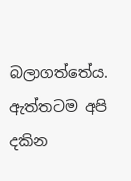බලාගත්තේය. ඇත්තටම අපි දකින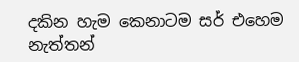දකින හැම කෙනාටම සර් එහෙම නැත්තන්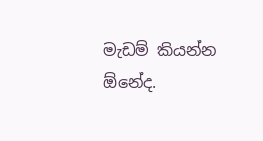මැඩම් කියන්න ඕනේද.